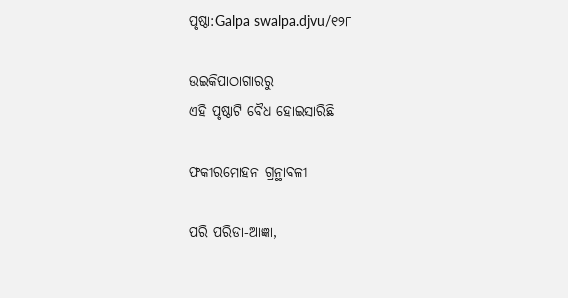ପୃଷ୍ଠା:Galpa swalpa.djvu/୧୨୮

ଉଇକିପାଠାଗାର‌ରୁ
ଏହି ପୃଷ୍ଠାଟି ବୈଧ ହୋଇସାରିଛି

ଫକୀରମୋହ‌ନ ଗ୍ରନ୍ଥାବଳୀ

ପରି ପରିଡା-ଆଜ୍ଞା,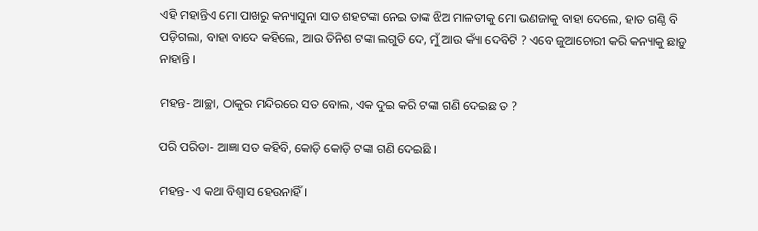ଏହି ମହାନ୍ତିଏ ମୋ ପାଖରୁ କନ୍ୟାସୁନା ସାତ ଶହଟଙ୍କା ନେଇ ତାଙ୍କ ଝିଅ ମାଳତୀକୁ ମୋ ଭଣଜାକୁ ବାହା ଦେଲେ, ହାତ ଗଣ୍ଠି ବି ପଡ଼ିଗଲା, ବାହା ବାଦେ କହିଲେ, ଆଉ ତିନିଶ ଟଙ୍କା ଲଗୁତି ଦେ, ମୁଁ ଆଉ କ୍ୟାଁ ଦେବିଟି ? ଏବେ ଜୁଆଚୋରୀ କରି କନ୍ୟାକୁ ଛାଡ଼ୁ ନାହାନ୍ତି ।

ମହନ୍ତ- ଆଚ୍ଛା, ଠାକୁର ମନ୍ଦିରରେ ସତ ବୋଲ, ଏକ ଦୁଇ କରି ଟଙ୍କା ଗଣି ଦେଇଛ ତ ?

ପରି ପରିଡା- ଆଜ୍ଞା ସତ କହିବି, କୋଡ଼ି କୋଡ଼ି ଟଙ୍କା ଗଣି ଦେଇଛି ।

ମହନ୍ତ- ଏ କଥା ବିଶ୍ୱାସ ହେଉନାହିଁ ।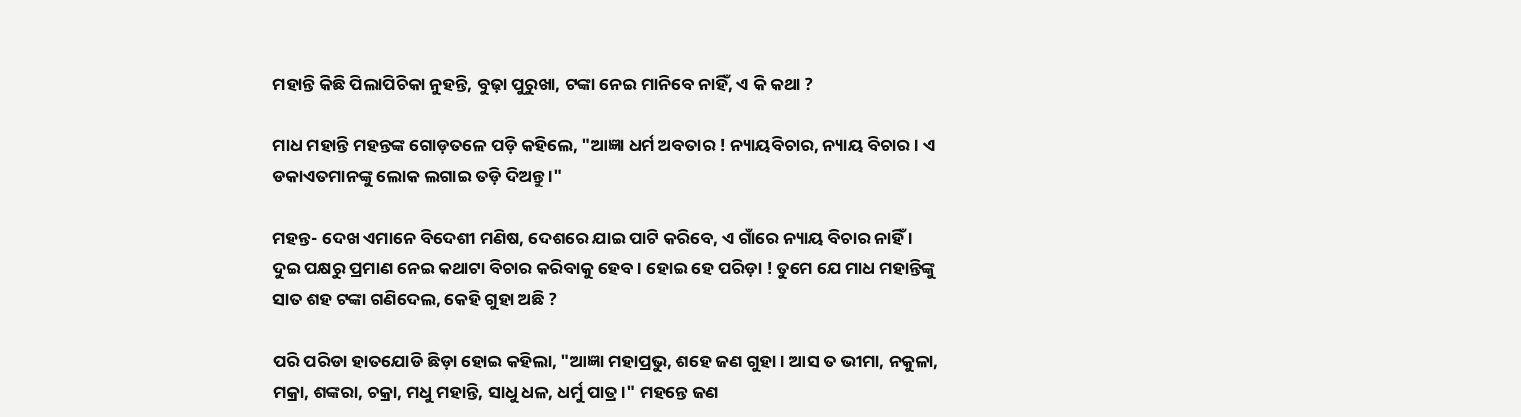ମହାନ୍ତି କିଛି ପିଲାପିଚିକା ନୁହନ୍ତି, ବୁଢ଼ା ପୁରୁଖା, ଟଙ୍କା ନେଇ ମାନିବେ ନାହିଁ, ଏ କି କଥା ?

ମାଧ ମହାନ୍ତି ମହନ୍ତଙ୍କ ଗୋଡ଼ତଳେ ପଡ଼ି କହିଲେ, "ଆଜ୍ଞା ଧର୍ମ ଅବତାର ! ନ୍ୟାୟବିଚାର, ନ୍ୟାୟ ବିଚାର । ଏ ଡକାଏତମାନଙ୍କୁ ଲୋକ ଲଗାଇ ତଡ଼ି ଦିଅନ୍ତୁ ।"

ମହନ୍ତ- ଦେଖ ଏମାନେ ବିଦେଶୀ ମଣିଷ, ଦେଶରେ ଯାଇ ପାଟି କରିବେ, ଏ ଗାଁରେ ନ୍ୟାୟ ବିଚାର ନାହିଁ । ଦୁଇ ପକ୍ଷରୁ ପ୍ରମାଣ ନେଇ କଥାଟା ବିଚାର କରିବାକୁ ହେବ । ହୋଇ ହେ ପରିଡ଼ା ! ତୁମେ ଯେ ମାଧ ମହାନ୍ତିଙ୍କୁ ସାତ ଶହ ଟଙ୍କା ଗଣିଦେଲ, କେହି ଗୁହା ଅଛି ?

ପରି ପରିଡା ହାତଯୋଡି ଛିଡ଼ା ହୋଇ କହିଲା, "ଆଜ୍ଞା ମହାପ୍ରଭୁ, ଶହେ ଜଣ ଗୁହା । ଆସ ତ ଭୀମା, ନକୁଳା, ମକ୍ରା, ଶଙ୍କରା, ଚକ୍ରା, ମଧୁ ମହାନ୍ତି, ସାଧୁ ଧଳ, ଧର୍ମୁ ପାତ୍ର ।" ମହନ୍ତେ ଜଣ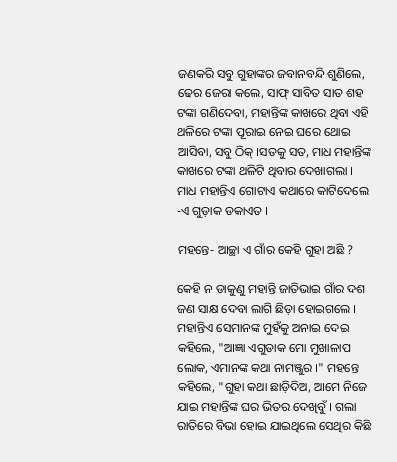ଜଣକରି ସବୁ ଗୁହାଙ୍କର ଜବାନବନ୍ଦି ଶୁଣିଲେ, ଢେର ଜେରା କଲେ, ସାଫ୍ ସାବିତ ସାତ ଶହ ଟଙ୍କା ଗଣିଦେବା, ମହାନ୍ତିଙ୍କ କାଖରେ ଥିବା ଏହି ଥଳିରେ ଟଙ୍କା ପୂରାଇ ନେଇ ଘରେ ଥୋଇ ଆସିବା, ସବୁ ଠିକ୍ ।ସତକୁ ସତ, ମାଧ ମହାନ୍ତିଙ୍କ କାଖରେ ଟଙ୍କା ଥଳିଟି ଥିବାର ଦେଖାଗଲା । ମାଧ ମହାନ୍ତିଏ ଗୋଟାଏ କଥାରେ କାଟିଦେଲେ -ଏ ଗୁଡ଼ାକ ଡକାଏତ ।

ମହନ୍ତେ- ଆଚ୍ଛା ଏ ଗାଁର କେହି ଗୁହା ଅଛି ?

କେହି ନ ଡାକୁଣୁ ମହାନ୍ତି ଜାତିଭାଇ ଗାଁର ଦଶ ଜଣ ସାକ୍ଷ ଦେବା ଲାଗି ଛିଡ଼ା ହୋଇଗଲେ । ମହାନ୍ତିଏ ସେମାନଙ୍କ ମୁହଁକୁ ଅନାଇ ଦେଇ କହିଲେ, "ଆଜ୍ଞା ଏଗୁଡାକ ମୋ ମୁଖାଳାପ ଲୋକ, ଏମାନଙ୍କ କଥା ନାମଞ୍ଜୁର ।" ମହନ୍ତେ କହିଲେ, "ଗୁହା କଥା ଛାଡ଼ିଦିଅ, ଆମେ ନିଜେ ଯାଇ ମହାନ୍ତିଙ୍କ ଘର ଭିତର ଦେଖିବୁଁ । ଗଲା ରାତିରେ ବିଭା ହୋଇ ଯାଇଥିଲେ ସେଥିର କିଛି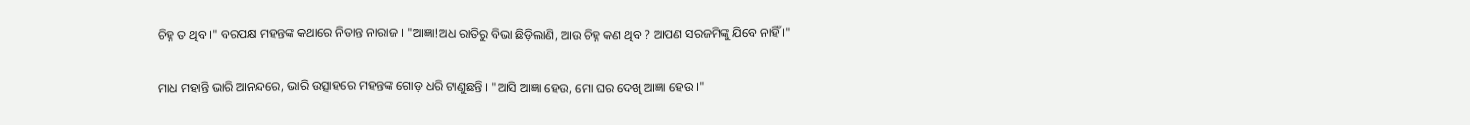ଚିହ୍ନ ତ ଥିବ ।" ବରପକ୍ଷ ମହନ୍ତଙ୍କ କଥାରେ ନିତାନ୍ତ ନାରାଜ । "ଆଜ୍ଞା!ଅଧ ରାତିରୁ ବିଭା ଛିଡ଼ିଲାଣି, ଆଉ ଚିହ୍ନ କଣ ଥିବ ? ଆପଣ ସରଜମିଙ୍କୁ ଯିବେ ନାହିଁ ।"

ମାଧ ମହାନ୍ତି ଭାରି ଆନନ୍ଦରେ, ଭାରି ଉତ୍ସାହରେ ମହନ୍ତଙ୍କ ଗୋଡ଼ ଧରି ଟାଣୁଛନ୍ତି । "ଆସି ଆଜ୍ଞା ହେଉ, ମୋ ଘର ଦେଖି ଆଜ୍ଞା ହେଉ ।"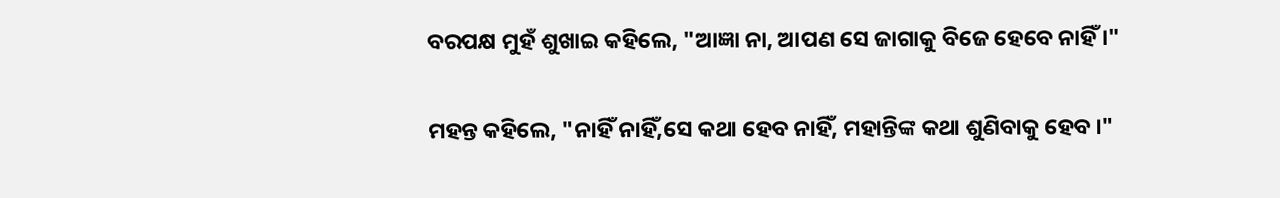ବରପକ୍ଷ ମୁହଁ ଶୁଖାଇ କହିଲେ, "ଆଜ୍ଞା ନା, ଆପଣ ସେ ଜାଗାକୁ ବିଜେ ହେବେ ନାହିଁ ।"

ମହନ୍ତ କହିଲେ, "ନାହିଁ ନାହିଁ,ସେ କଥା ହେବ ନାହିଁ, ମହାନ୍ତିଙ୍କ କଥା ଶୁଣିବାକୁ ହେବ ।"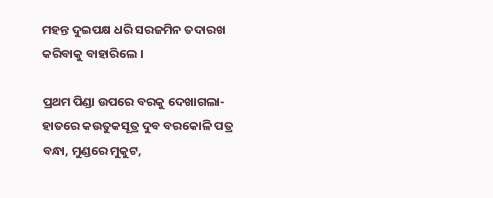ମହନ୍ତ ଦୁଇପକ୍ଷ ଧରି ସରଜମିନ ତଦାରଖ କରିବାକୁ ବାହାରିଲେ ।

ପ୍ରଥମ ପିଣ୍ଡା ଉପରେ ବରକୁ ଦେଖାଗଲା- ହାତରେ କଉତୁକସୂତ୍ର ଦୁବ ବରକୋଳି ପତ୍ର ବନ୍ଧା, ମୁଣ୍ଡରେ ମୁକୁଟ,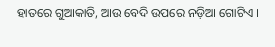ହାତରେ ଗୁଆକାତି, ଆଉ ବେଦି ଉପରେ ନଡ଼ିଆ ଗୋଟିଏ ।